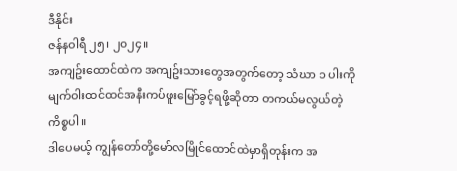ဒီနိုင်း
ဇန်နဝါရီ ၂၅၊ ၂၀၂၄။
အကျဥ်းထောင်ထဲက အကျဥ်းသားတွေအတွက်တော့ သံဃာ ၁ ပါးကို မျက်ဝါးထင်ထင်အနီးကပ်ဖူးမြော်ခွင့်ရဖို့ဆိုတာ တကယ်မလွယ်တဲ့ကိစ္စပါ။
ဒါပေမယ့် ကျွန်တော်တို့မော်လမြိုင်ထောင်ထဲမှာရှိတုန်းက အ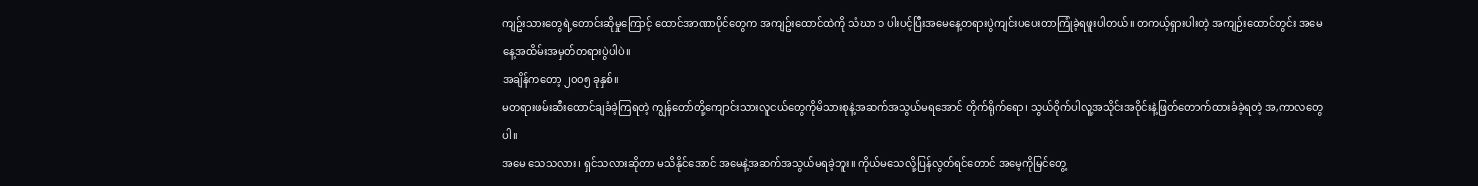ကျဥ်းသားတွေရဲ့တောင်းဆိုမှုကြောင့် ထောင်အာဏာပိုင်တွေက အကျဥ်းထောင်ထဲကို သံဃာ ၁ ပါးပင့်ပြီးအမေနေ့တရားပွဲကျင်းပပေးတာကြုံခဲ့ရဖူးပါတယ်။ တကယ့်ရှားပါးတဲ့ အကျဉ်းထောင်တွင်း အမေနေ့အထိမ်းအမှတ်တရားပွဲပါပဲ။
အချိန်ကတော့ ၂၀၀၅ ခုနှစ်။
မတရားဖမ်းဆီးထောင်ချခံခဲ့ကြရတဲ့ ကျွန်တော်တို့ကျောင်းသားလူငယ်တွေကိုမိသားစုနဲ့အဆက်အသွယ်မရအောင် တိုက်ရိုက်ရော၊ သွယ်ဝိုက်ပါလူ့အသိုင်းအဝိုင်းနဲ့ဖြတ်တောက်ထားခံခဲ့ရတဲ့ အ,ကာလတွေပါ။
အမေ သေသလား၊ ရှင်သလားဆိုတာ မသိနိုင်အောင် အမေနဲ့အဆက်အသွယ်မရခဲ့ဘူး။ ကိုယ်မသေလို့ပြန်လွတ်ရင်တောင် အမေ့ကိုမြင်တွေ့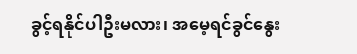ခွင့်ရနိုင်ပါဦးမလား၊ အမေ့ရင်ခွင်နွေး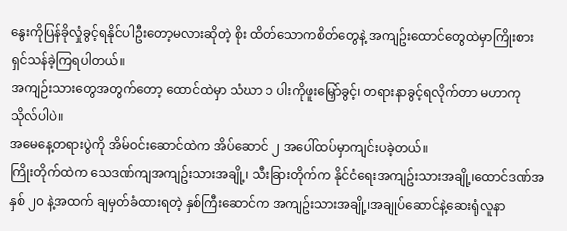နွေးကိုပြန်ခိုလှုံခွင့်ရနိုင်ပါဦးတော့မလားဆိုတဲ့ စိုး ထိတ်သောကစိတ်တွေနဲ့ အကျဥ်းထောင်တွေထဲမှာကြိုးစားရှင်သန်ခဲ့ကြရပါတယ်။
အကျဉ်းသားတွေအတွက်တော့ ထောင်ထဲမှာ သံဃာ ၁ ပါးကိုဖူးမြှော်ခွင့်၊ တရားနာခွင့်ရလိုက်တာ မဟာကုသိုလ်ပါပဲ။
အမေနေ့တရားပွဲကို အိမ်ဝင်းဆောင်ထဲက အိပ်ဆောင် ၂ အပေါ်ထပ်မှာကျင်းပခဲ့တယ်။
ကြိုးတိုက်ထဲက သေဒဏ်ကျအကျဥ်းသားအချို့၊ သီးခြားတိုက်က နိုင်ငံရေးအကျဥ်းသားအချို့၊ထောင်ဒဏ်အနှစ် ၂၀ နဲ့အထက် ချမှတ်ခံထားရတဲ့ နှစ်ကြီးဆောင်က အကျဥ်းသားအချို့၊အချုပ်ဆောင်နဲ့ဆေးရုံလူနာ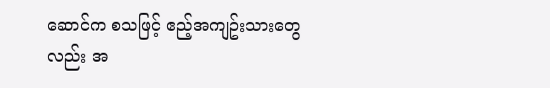ဆောင်က စသဖြင့် ဧည့်အကျဥ်းသားတွေလည်း အ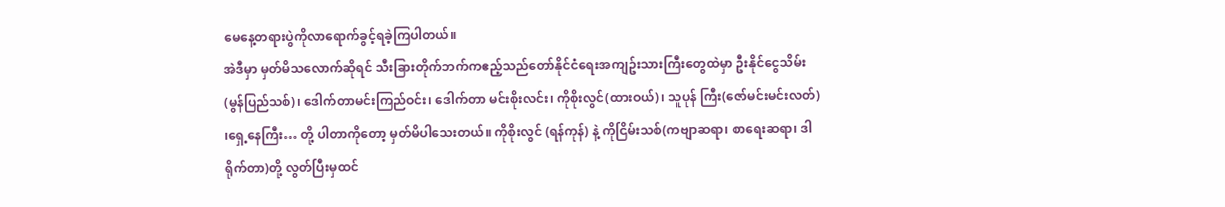မေနေ့တရားပွဲကိုလာရောက်ခွင့်ရခဲ့ကြပါတယ်။
အဲဒီမှာ မှတ်မိသလောက်ဆိုရင် သီးခြားတိုက်ဘက်ကဧည့်သည်တော်နိုင်ငံရေးအကျဥ်းသားကြီးတွေထဲမှာ ဦးနိုင်ငွေသိမ်း(မွန်ပြည်သစ်)၊ ဒေါက်တာမင်းကြည်ဝင်း၊ ဒေါက်တာ မင်းစိုးလင်း၊ ကိုစိုးလွင်(ထားဝယ်)၊ သူပုန် ကြီး(ဇော်မင်းမင်းလတ်) ၊ရှေ့နေကြီး… တို့ ပါတာကိုတော့ မှတ်မိပါသေးတယ်။ ကိုစိုးလွင် (ရန်ကုန်) နဲ့ ကိုငြိမ်းသစ်(ကဗျာဆရာ၊ စာရေးဆရာ၊ ဒါရိုက်တာ)တို့ လွတ်ပြီးမှထင်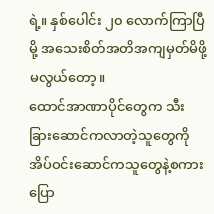ရဲ့။ နှစ်ပေါင်း ၂၀ လောက်ကြာပြီမို့ အသေးစိတ်အတိအကျမှတ်မိဖို့ မလွယ်တော့။
ထောင်အာဏာပိုင်တွေက သီးခြားဆောင်ကလာတဲ့သူတွေကို အိပ်ဝင်းဆောင်ကသူတွေနဲ့စကားပြော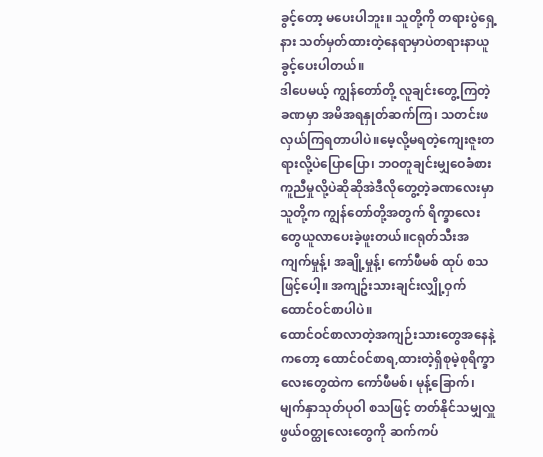ခွင့်တော့ မပေးပါဘူး။ သူတို့ကို တရားပွဲရှေ့နား သတ်မှတ်ထားတဲ့နေရာမှာပဲတရားနာယူခွင့်ပေးပါတယ်။
ဒါပေမယ့် ကျွန်တော်တို့ လူချင်းတွေ့ကြတဲ့ခဏမှာ အမိအရနှုတ်ဆက်ကြ၊ သတင်းဖလှယ်ကြရတာပါပဲ။မေ့လို့မရတဲ့ကျေးဇူးတရားလို့ပဲပြောပြော၊ ဘဝတူချင်းမျှဝေခံစားကူညီမှုလို့ပဲဆိုဆိုအဲဒီလိုတွေ့တဲ့ခဏလေးမှာ သူတို့က ကျွန်တော်တို့အတွက် ရိက္ခာလေးတွေယူလာပေးခဲ့ဖူးတယ်။ငရုတ်သီးအကျက်မှုန့်၊ အချို့မှုန့်၊ ကော်ဖီမစ် ထုပ် စသဖြင့်ပေါ့။ အကျဥ်းသားချင်းလျှို့ဝှက်ထောင်ဝင်စာပါပဲ။
ထောင်ဝင်စာလာတဲ့အကျဉ်းသားတွေအနေနဲ့ကတော့ ထောင်၀င်စာရ,ထားတဲ့ရှိစုမဲ့စုရိက္ခာလေးတွေထဲက ကော်ဖီမစ်၊ မုန့်ခြောက်၊ မျက်နှာသုတ်ပုဝါ စသဖြင့် တတ်နိုင်သမျှလှူဖွယ်၀တ္ထုလေးတွေကို ဆက်ကပ်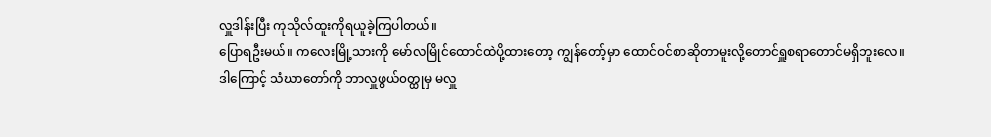လှူဒါန်းပြီး ကုသိုလ်ထူးကိုရယူခဲ့ကြပါတယ်။
ပြောရဦးမယ်။ ကလေးမြို့သားကို မော်လမြိုင်ထောင်ထဲပို့ထားတော့ ကျွန်တော့်မှာ ထောင်ဝင်စာဆိုတာမူးလို့တောင်ရှူစရာတောင်မရှိဘူးလေ။
ဒါကြောင့် သံဃာတော်ကို ဘာလှူဖွယ်၀တ္ထုမှ မလှူ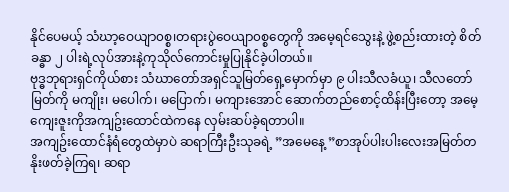နိုင်ပေမယ့် သံဃာ့ဝေယျာ၀စ္စ၊တရားပွဲဝေယျာ၀စ္စတွေကို အမေ့ရင်သွေးနဲ့ ဖွဲ့စည်းထားတဲ့ စိတ်ခန္ဓာ ၂ ပါးရဲ့လုပ်အားနဲ့ကုသိုလ်ကောင်းမှုပြုနိုင်ခဲ့ပါတယ်။
ဗုဒ္ဓဘုရားရှင်ကိုယ်စား သံဃာတော်အရှင်သူမြတ်ရှေ့မှောက်မှာ ၉ ပါးသီလခံယူ၊ သီလတော်မြတ်ကို မကျိုး၊ မပေါက်၊ မပြောက်၊ မကျားအောင် ဆောက်တည်စောင့်ထိန်းပြီးတော့ အမေ့ကျေးဇူးကိုအကျဥ်းထောင်ထဲကနေ လှမ်းဆပ်ခဲ့ရတာပါ။
အကျဥ်းထောင်နံရံတွေထဲမှာပဲ ဆရာကြီးဦးသုခရဲ့ ”အမေနေ့ ”စာအုပ်ပါးပါးလေးအမြတ်တနိုးဖတ်ခဲ့ကြရ၊ ဆရာ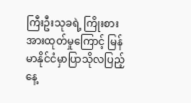ကြီးဦးသုခရဲ့ ကြိုးစားအားထုတ်မှုကြောင့် မြန်မာနိုင်ငံမှာပြာသိုလပြည့်နေ့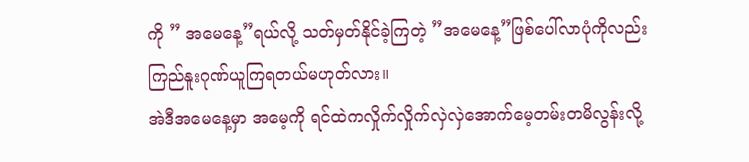ကို ” အမေနေ့”ရယ်လို့ သတ်မှတ်နိုင်ခဲ့ကြတဲ့ ”အမေနေ့”ဖြစ်ပေါ်လာပုံကိုလည်း
ကြည်နူးဂုဏ်ယူကြရတယ်မဟုတ်လား။
အဲဒီအမေနေ့မှာ အမေ့ကို ရင်ထဲကလှိုက်လှိုက်လှဲလှဲအောက်မေ့တမ်းတမိလွန်းလို့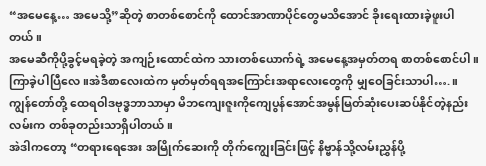“အမေနေ့… အမေသို့”ဆိုတဲ့ စာတစ်စောင်ကို ထောင်အာဏာပိုင်တွေမသိအောင် ခိုးရေးထားခဲ့ဖူးပါတယ်။
အမေဆီကိုပို့ခွင့်မရခဲ့တဲ့ အကျဉ်းထောင်ထဲက သားတစ်ယောက်ရဲ့ အမေနေ့အမှတ်တရ စာတစ်စောင်ပါ။ ကြာခဲ့ပါပြီလေ။အဲဒီစာလေးထဲက မှတ်မှတ်ရရအကြောင်းအရာလေးတွေကို မျှဝေခြင်းသာပါ….။
ကျွန်တော်တို့ ထေရဝါဒဗုဒ္ဓဘာသာမှာ မိဘကျေးဇူးကိုကျေပွန်အောင်အမွန်မြတ်ဆုံးပေးဆပ်နိုင်တဲ့နည်းလမ်းက တစ်ခုတည်းသာရှိပါတယ်။
အဲဒါကတော့ “တရားရေအေး အမြိုက်ဆေးကို တိုက်ကျွေးခြင်းဖြင့် နိဗ္ဗာန်သို့လမ်းညွှန်ပို့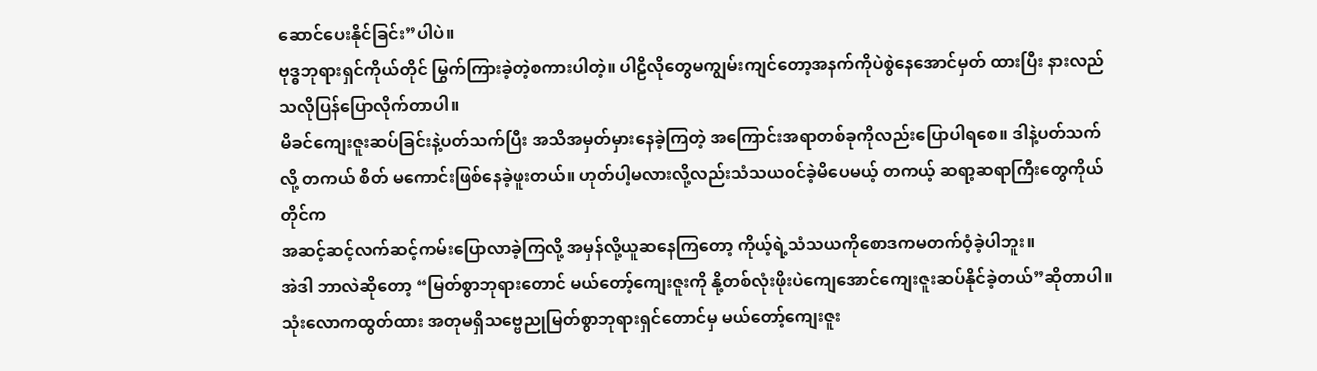ဆောင်ပေးနိုင်ခြင်း”ပါပဲ။
ဗုဒ္ဓဘုရားရှင်ကိုယ်တိုင် မြွက်ကြားခဲ့တဲ့စကားပါတဲ့။ ပါဠိလိုတွေမကျွမ်းကျင်တော့အနက်ကိုပဲစွဲနေအောင်မှတ် ထားပြီး နားလည်သလိုပြန်ပြောလိုက်တာပါ။
မိခင်ကျေးဇူးဆပ်ခြင်းနဲ့ပတ်သက်ပြီး အသိအမှတ်မှားနေခဲ့ကြတဲ့ အကြောင်းအရာတစ်ခုကိုလည်းပြောပါရစေ။ ဒါနဲ့ပတ်သက်လို့ တကယ် စိတ် မကောင်းဖြစ်နေခဲ့ဖူးတယ်။ ဟုတ်ပါ့မလားလို့လည်းသံသယ၀င်ခဲ့မိပေမယ့် တကယ့် ဆရာ့ဆရာကြီးတွေကိုယ်တိုင်က
အဆင့်ဆင့်လက်ဆင့်ကမ်းပြောလာခဲ့ကြလို့ အမှန်လို့ယူဆနေကြတော့ ကိုယ့်ရဲ့သံသယကိုစောဒကမတက်ဝံ့ခဲ့ပါဘူး။
အဲဒါ ဘာလဲဆိုတော့ “မြတ်စွာဘုရားတောင် မယ်တော့်ကျေးဇူးကို နို့တစ်လုံးဖိုးပဲကျေအောင်ကျေးဇူးဆပ်နိုင်ခဲ့တယ်”ဆိုတာပါ။
သုံးလောကထွတ်ထား အတုမရှိသဗ္ဗေညုမြတ်စွာဘုရားရှင်တောင်မှ မယ်တော့်ကျေးဇူး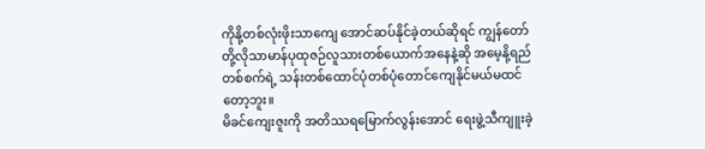ကိုနို့တစ်လုံးဖိုးသာကျေ အောင်ဆပ်နိုင်ခဲ့တယ်ဆိုရင် ကျွန်တော်တို့လိုသာမာန်ပုထုဇဉ်လူသားတစ်ယောက်အနေနဲ့ဆို အမေ့နို့ရည်တစ်စက်ရဲ့ သန်းတစ်ထောင်ပုံတစ်ပုံတောင်ကျေနိုင်မယ်မထင်တော့ဘူး။
မိခင်ကျေးဇူးကို အတိဿရမြောက်လွန်းအောင် ရေးဖွဲ့သီကျူးခဲ့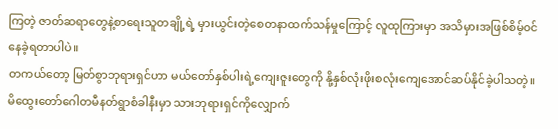ကြတဲ့ ဇာတ်ဆရာတွေနဲ့စာရေးသူတချို့ရဲ့ မှားယွင်းတဲ့စေတနာထက်သန်မှုကြောင့် လူထုကြားမှာ အသိမှားအဖြစ်စိမ့်၀င်နေခဲ့ရတာပါပဲ။
တကယ်တော့ မြတ်စွာဘုရားရှင်ဟာ မယ်တော်နှစ်ပါးရဲ့ကျေးဇူးတွေကို နို့နှစ်လုံးဖိုးစလုံးကျေအောင်ဆပ်နိုင်ခဲ့ပါသတဲ့။
မိထွေးတော်ဂေါတမီနတ်ရွာစံခါနီးမှာ သားဘုရားရှင်ကိုလျှောက်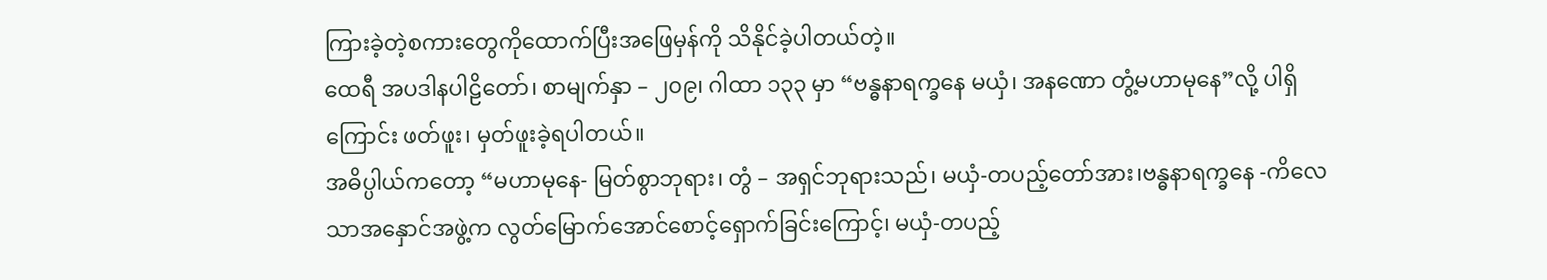ကြားခဲ့တဲ့စကားတွေကိုထောက်ပြီးအဖြေမှန်ကို သိနိုင်ခဲ့ပါတယ်တဲ့။
ထေရီ အပဒါနပါဠိတော်၊ စာမျက်နှာ – ၂၀၉၊ ဂါထာ ၁၃၃ မှာ “ဗန္ဓနာရက္ခနေ မယှံ၊ အနဏော တွံ့မဟာမုနေ”လို့ ပါရှိကြောင်း ဖတ်ဖူး၊ မှတ်ဖူးခဲ့ရပါတယ်။
အဓိပ္ပါယ်ကတော့ “မဟာမုနေ- မြတ်စွာဘုရား၊ တွံ – အရှင်ဘုရားသည်၊ မယှံ-တပည့်တော်အား၊ဗန္ဓနာရက္ခနေ -ကိလေသာအနှောင်အဖွဲ့က လွတ်မြောက်အောင်စောင့်ရှောက်ခြင်းကြောင့်၊ မယှံ-တပည့်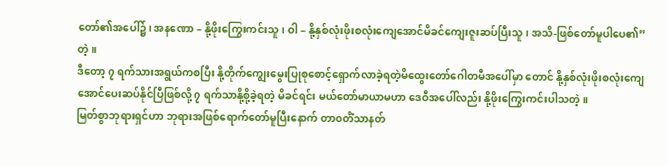တော်၏အပေါ်၌၊ အနဏော – နို့ဖိုးကြွေးကင်းသူ၊ ဝါ – နို့နှစ်လုံးဖိုးစလုံးကျေအောင်မိခင်ကျေးဇူးဆပ်ပြီးသူ၊ အသိ-ဖြစ်တော်မူပါပေ၏” တဲ့။
ဒီတော့ ၇ ရက်သားအရွယ်ကစပြီး နို့တိုက်ကျွေးမွေးပြုစုစောင့်ရှောက်လာခဲ့ရတဲ့မိထွေးတော်ဂေါတမီအပေါ်မှာ တောင် နို့နှစ်လုံးဖိုးစလုံးကျေအောင်ပေးဆပ်နိုင်ပြီဖြစ်လို့ ၇ ရက်သာနို့စို့ခဲ့ရတဲ့ မိခင်ရင်း မယ်တော်မာယာမဟာ ဒေဝီအပေါ်လည်း နို့ဖိုးကြွေးကင်းပါသတဲ့။
မြတ်စွာဘုရားရှင်ဟာ ဘုရားအဖြစ်ရောက်တော်မူပြီးနောက် တာ၀တိံသာနတ်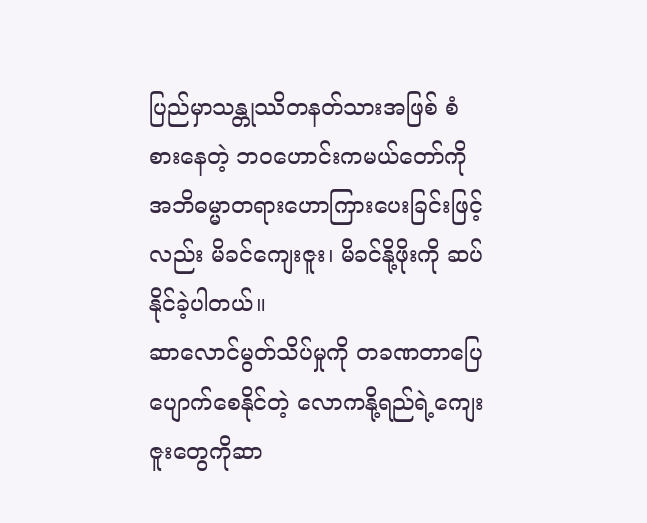ပြည်မှာသန္တုဿိတနတ်သားအဖြစ် စံစားနေတဲ့ ဘဝဟောင်းကမယ်တော်ကိုအဘိဓမ္မာတရားဟောကြားပေးခြင်းဖြင့်လည်း မိခင်ကျေးဇူး၊ မိခင်နို့ဖိုးကို ဆပ်နိုင်ခဲ့ပါတယ်။
ဆာလောင်မွတ်သိပ်မှုကို တခဏတာပြေပျောက်စေနိုင်တဲ့ လောကနို့ရည်ရဲ့ကျေးဇူးတွေကိုဆာ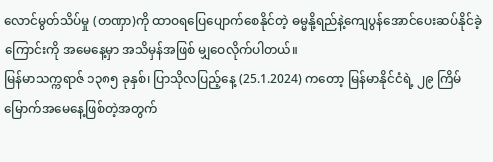လောင်မွတ်သိပ်မှု (တဏှာ)ကို ထာဝရပြေပျောက်စေနိုင်တဲ့ ဓမ္မနို့ရည်နဲ့ကျေပွန်အောင်ပေးဆပ်နိုင်ခဲ့ကြောင်းကို အမေနေ့မှာ အသိမှန်အဖြစ် မျှဝေလိုက်ပါတယ်။
မြန်မာသက္ကရာဇ် ၁၃၈၅ ခုနှစ်၊ ပြာသိုလပြည့်နေ့ (25.1.2024) ကတော့ မြန်မာနိုင်ငံရဲ့ ၂၉ ကြိမ်မြောက်အမေနေ့ဖြစ်တဲ့အတွက်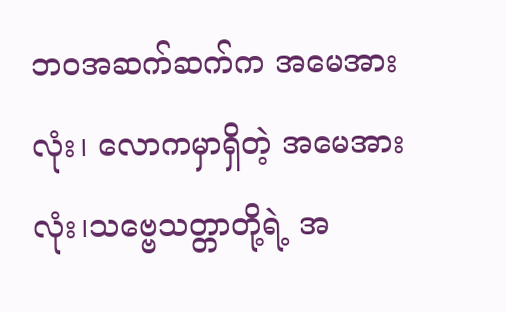ဘ၀အဆက်ဆက်က အမေအားလုံး၊ လောကမှာရှိတဲ့ အမေအားလုံး၊သဗ္ဗေသတ္တာတို့ရဲ့ အ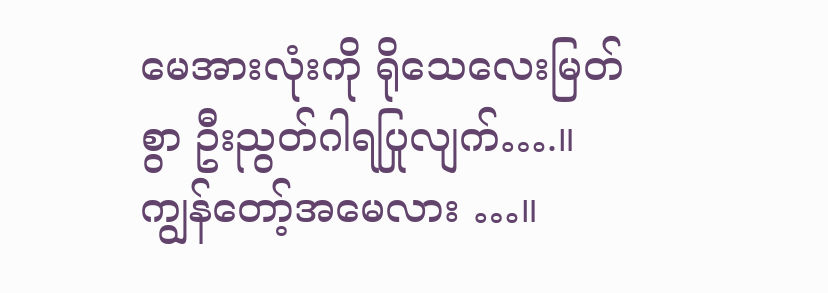မေအားလုံးကို ရိုသေလေးမြတ်စွာ ဦးညွတ်ဂါရပြုလျက်….။
ကျွန်တော့်အမေလား …။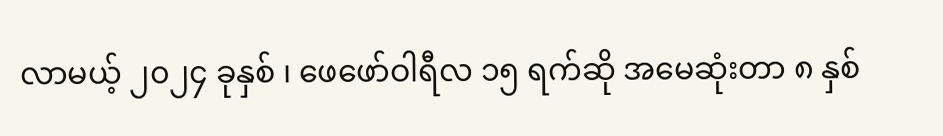လာမယ့် ၂၀၂၄ ခုနှစ် ၊ ဖေဖော်ဝါရီလ ၁၅ ရက်ဆို အမေဆုံးတာ ၈ နှစ်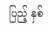ပြည့် နှစ်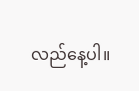လည်နေ့ပါ။